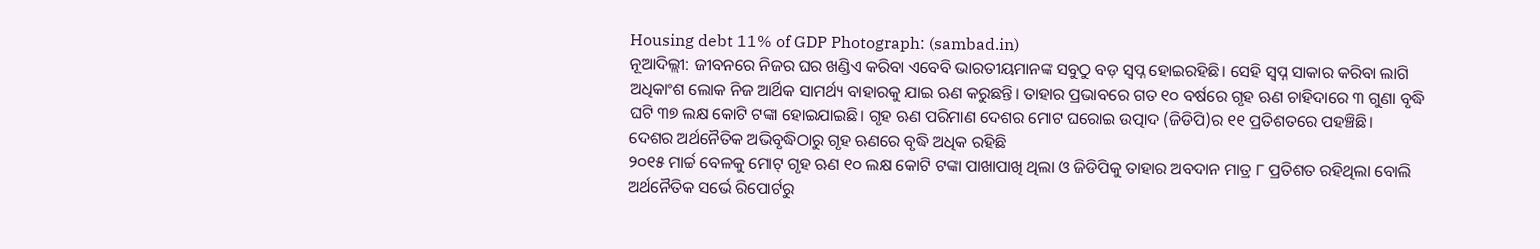Housing debt 11% of GDP Photograph: (sambad.in)
ନୂଆଦିଲ୍ଲୀ: ଜୀବନରେ ନିଜର ଘର ଖଣ୍ଡିଏ କରିବା ଏବେବି ଭାରତୀୟମାନଙ୍କ ସବୁଠୁ ବଡ଼ ସ୍ବପ୍ନ ହୋଇରହିଛି। ସେହି ସ୍ବପ୍ନ ସାକାର କରିବା ଲାଗି ଅଧିକାଂଶ ଲୋକ ନିଜ ଆର୍ଥିକ ସାମର୍ଥ୍ୟ ବାହାରକୁ ଯାଇ ଋଣ କରୁଛନ୍ତି। ତାହାର ପ୍ରଭାବରେ ଗତ ୧୦ ବର୍ଷରେ ଗୃହ ଋଣ ଚାହିଦାରେ ୩ ଗୁଣା ବୃଦ୍ଧି ଘଟି ୩୭ ଲକ୍ଷ କୋଟି ଟଙ୍କା ହୋଇଯାଇଛି। ଗୃହ ଋଣ ପରିମାଣ ଦେଶର ମୋଟ ଘରୋଇ ଉତ୍ପାଦ (ଜିଡିପି)ର ୧୧ ପ୍ରତିଶତରେ ପହଞ୍ଚିଛି।
ଦେଶର ଅର୍ଥନୈତିକ ଅଭିବୃଦ୍ଧିଠାରୁ ଗୃହ ଋଣରେ ବୃଦ୍ଧି ଅଧିକ ରହିଛି
୨୦୧୫ ମାର୍ଚ୍ଚ ବେଳକୁ ମୋଟ୍ ଗୃହ ଋଣ ୧୦ ଲକ୍ଷ କୋଟି ଟଙ୍କା ପାଖାପାଖି ଥିଲା ଓ ଜିଡିପିକୁ ତାହାର ଅବଦାନ ମାତ୍ର ୮ ପ୍ରତିଶତ ରହିଥିଲା ବୋଲି ଅର୍ଥନୈତିକ ସର୍ଭେ ରିପୋର୍ଟରୁ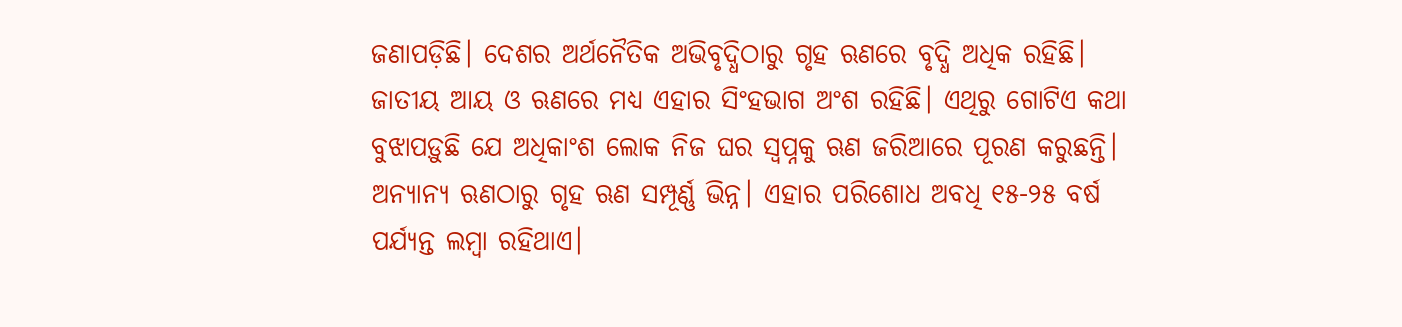ଜଣାପଡ଼ିଛି। ଦେଶର ଅର୍ଥନୈତିକ ଅଭିବୃଦ୍ଧିଠାରୁ ଗୃହ ଋଣରେ ବୃଦ୍ଧି ଅଧିକ ରହିଛି। ଜାତୀୟ ଆୟ ଓ ଋଣରେ ମଧ୍ୟ ଏହାର ସିଂହଭାଗ ଅଂଶ ରହିଛି। ଏଥିରୁ ଗୋଟିଏ କଥା ବୁଝାପଡ଼ୁଛି ଯେ ଅଧିକାଂଶ ଲୋକ ନିଜ ଘର ସ୍ବପ୍ନକୁ ଋଣ ଜରିଆରେ ପୂରଣ କରୁଛନ୍ତି। ଅନ୍ୟାନ୍ୟ ଋଣଠାରୁ ଗୃହ ଋଣ ସମ୍ପୂର୍ଣ୍ଣ ଭିନ୍ନ। ଏହାର ପରିଶୋଧ ଅବଧି ୧୫-୨୫ ବର୍ଷ ପର୍ଯ୍ୟନ୍ତ ଲମ୍ବା ରହିଥାଏ।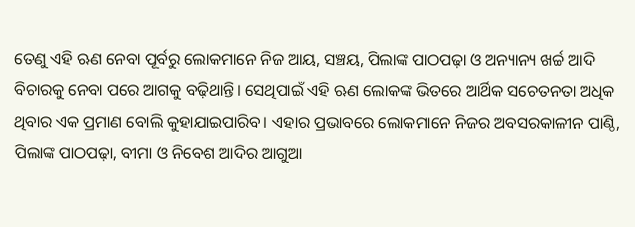ତେଣୁ ଏହି ଋଣ ନେବା ପୂର୍ବରୁ ଲୋକମାନେ ନିଜ ଆୟ, ସଞ୍ଚୟ, ପିଲାଙ୍କ ପାଠପଢ଼ା ଓ ଅନ୍ୟାନ୍ୟ ଖର୍ଚ୍ଚ ଆଦି ବିଚାରକୁ ନେବା ପରେ ଆଗକୁ ବଢ଼ିଥାନ୍ତି। ସେଥିପାଇଁ ଏହି ଋଣ ଲୋକଙ୍କ ଭିତରେ ଆର୍ଥିକ ସଚେତନତା ଅଧିକ ଥିବାର ଏକ ପ୍ରମାଣ ବୋଲି କୁହାଯାଇପାରିବ। ଏହାର ପ୍ରଭାବରେ ଲୋକମାନେ ନିଜର ଅବସରକାଳୀନ ପାଣ୍ଠି, ପିଲାଙ୍କ ପାଠପଢ଼ା, ବୀମା ଓ ନିବେଶ ଆଦିର ଆଗୁଆ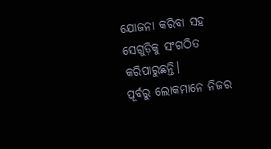ଯୋଜନା କରିବା ସହ ସେଗୁଡ଼ିକୁ ସଂଗଠିତ କରିପାରୁଛନ୍ତି।
ପୂର୍ବରୁ ଲୋକମାନେ ନିଜର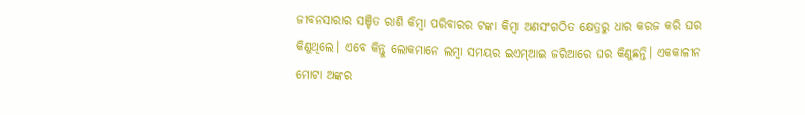ଜୀବନସାରାର ସଞ୍ଚିତ ରାଶି କିମ୍ବା ପରିବାରର ଟଙ୍କା କିମ୍ବା ଅଣସଂଗଠିତ କ୍ଷେତ୍ରରୁ ଧାର କରଜ କରି ଘର କିଣୁଥିଲେ। ଏବେ କିନ୍ତୁ ଲୋକମାନେ ଲମ୍ବା ସମୟର ଇଏମ୍ଆଇ ଜରିଆରେ ଘର କିଣୁଛନ୍ତି। ଏକକାଳୀନ ମୋଟା ଅଙ୍କର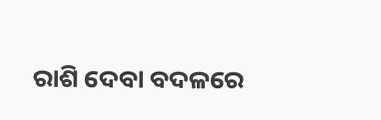ରାଶି ଦେବା ବଦଳରେ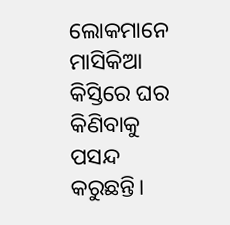ଲୋକମାନେ ମାସିକିଆ କିସ୍ତିରେ ଘର କିଣିବାକୁ ପସନ୍ଦ କରୁଛନ୍ତି।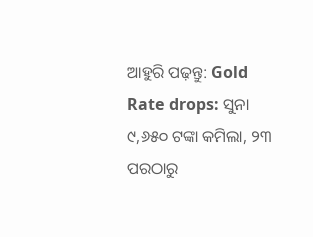ଆହୁରି ପଢ଼ନ୍ତୁ: Gold Rate drops: ସୁନା ୯,୬୫୦ ଟଙ୍କା କମିଲା, ୨୩ ପରଠାରୁ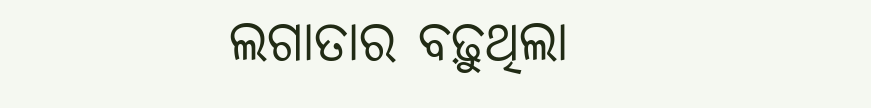ଲଗାତାର ବଢ଼ୁଥିଲା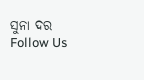ସୁନା ଦର
Follow Us